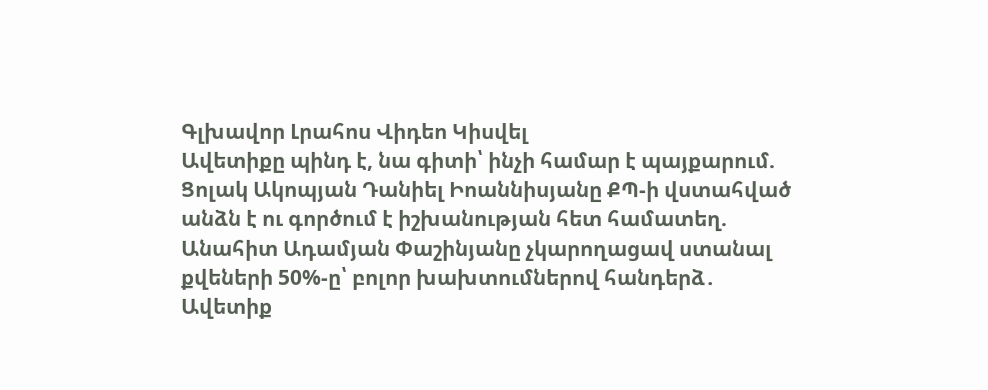Գլխավոր Լրահոս Վիդեո Կիսվել
Ավետիքը պինդ է, նա գիտի՝ ինչի համար է պայքարում. Ցոլակ Ակոպյան Դանիել Իոաննիսյանը ՔՊ-ի վստահված անձն է ու գործում է իշխանության հետ համատեղ. Անահիտ Ադամյան Փաշինյանը չկարողացավ ստանալ քվեների 50%-ը՝ բոլոր խախտումներով հանդերձ․ Ավետիք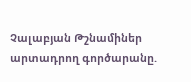Չալաբյան Թշնամիներ արտադրող գործարանը.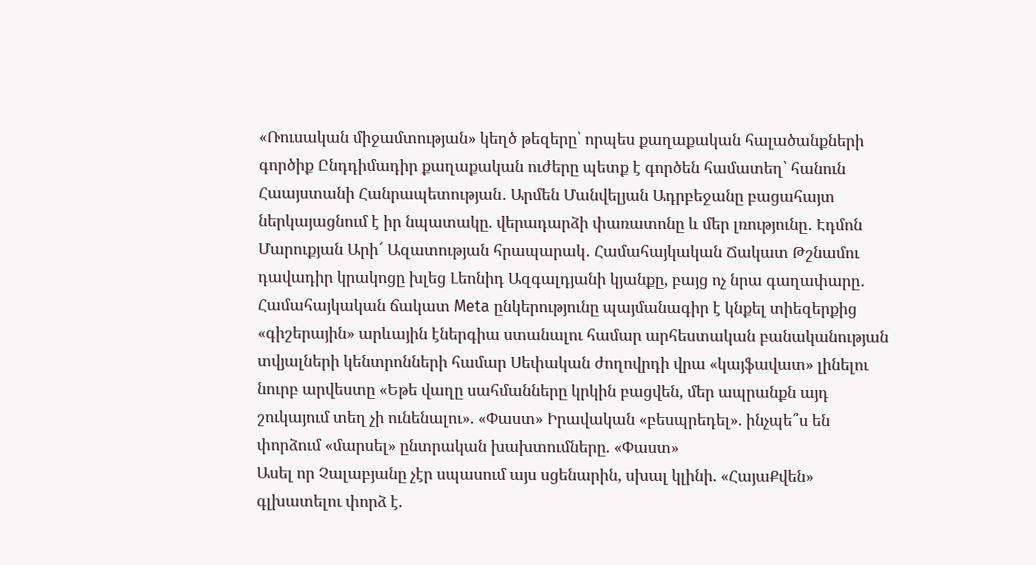«Ռուսական միջամտության» կեղծ թեզերը՝ որպես քաղաքական հալածանքների գործիք Ընդդիմադիր քաղաքական ուժերը պետք է գործեն համատեղ՝ հանուն Հաայստանի Հանրապետության․ Արմեն Մանվելյան Ադրբեջանը բացահայտ ներկայացնում է իր նպատակը. վերադարձի փառատոնը և մեր լռությունը․ Էդմոն Մարուքյան Արի՜ Ազատության հրապարակ․ Համահայկական Ճակատ Թշնամու դավադիր կրակոցը խլեց Լեոնիդ Ազգալդյանի կյանքը, բայց ոչ նրա գաղափարը․ Համահայկական ճակատ Meta ընկերությունը պայմանագիր է կնքել տիեզերքից «գիշերային» արևային էներգիա ստանալու համար արհեստական բանականության տվյալների կենտրոնների համար Սեփական ժողովրդի վրա «կայֆավատ» լինելու նուրբ արվեստը «Եթե վաղը սահմանները կրկին բացվեն, մեր ապրանքն այդ շուկայում տեղ չի ունենալու». «Փաստ» Իրավական «բեսպրեդել». ինչպե՞ս են փորձում «մարսել» ընտրական խախտումները. «Փաստ»
Ասել որ Չալաբյանը չէր սպասում այս սցենարին, սխալ կլինի. «ՀայաՔվեն» գլխատելու փորձ է.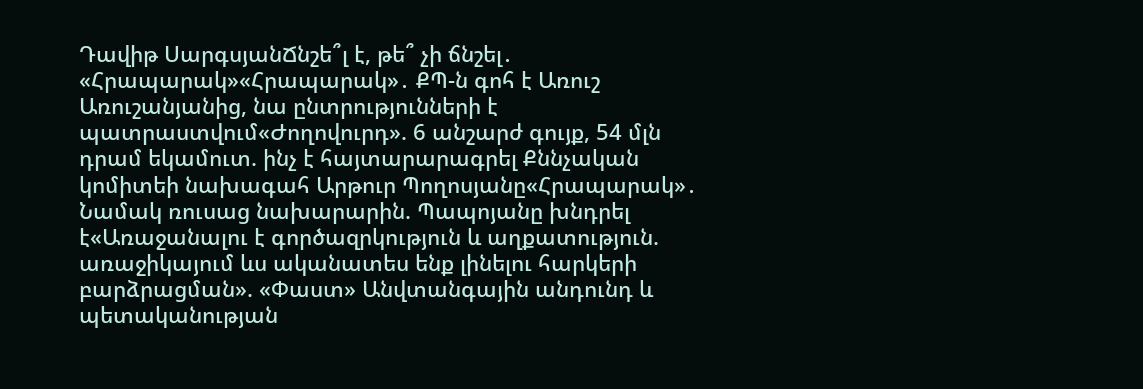Դավիթ ՍարգսյանՃնշե՞լ է, թե՞ չի ճնշել․ «Հրապարակ»«Հրապարակ»․ ՔՊ-ն գոհ է Առուշ Առուշանյանից, նա ընտրությունների է պատրաստվում«Ժողովուրդ». 6 անշարժ գույք, 54 մլն դրամ եկամուտ. ինչ է հայտարարագրել Քննչական կոմիտեի նախագահ Արթուր Պողոսյանը«Հրապարակ»․ Նամակ ռուսաց նախարարին. Պապոյանը խնդրել է«Առաջանալու է գործազրկություն և աղքատություն. առաջիկայում ևս ականատես ենք լինելու հարկերի բարձրացման». «Փաստ» Անվտանգային անդունդ և պետականության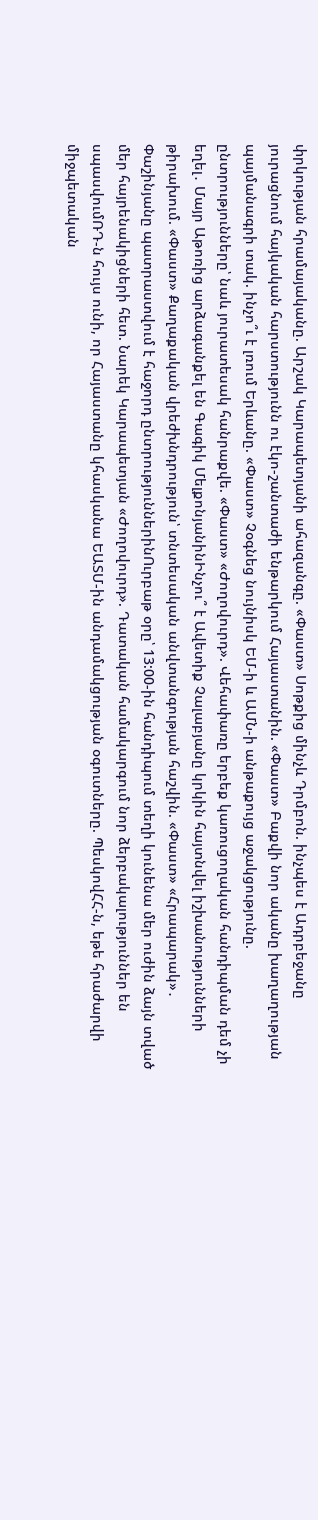փրկության հրամայականը. Արշակ Կարապետյանի ահազանգը. «Փաստ» Սոթքից մինչև Դրմբոն. ինչպես է Ադրբեջանը յուրացնում հայկական հարստությունն ու էկո-շանտաժի ենթարկում Հայաստանին. «Փաստ» Բաքվի նոր ականը խաղաղության պայմանագրի տակ. ինչո՞ւ է լռում Երևանը. «Փաստ» Չօգնեց նույնիսկ ԵՄ-ի և ԱՄՆ-ի անթաքույց աջակցությունը. ընտրությունները՝ նաև յուրատեսակ հանրաքվե. «Փաստ» «Ժողովուրդ». Վեհափառը երբեք կառուցողական հանդիպման դեմ չի եղել․ Մայր Աթոռից արձագանքել են Գագիկ ՄելքոնյանինԻնչու՞ է Ավետիք Չալաբյանը կրկին հայտնվել իշխանությունների թիրախում. «Փաստ» Քաղաքական վրեժխնդրություն՝ տնտեսական անվտանգության հաշվին. «Փաստ» «Հրապարակ»․ Փաշինյանը պատրաստվում է հաջորդ ընտրություններինՈւրբաթ օրը՝ 13:00-ին հանդիպում տեղի կունենա մեր ուժին ձայն տված մեր հայրենակիցների հետ. Նարեկ Կարապետյան «Ժողովուրդ». Դատական համակարգում նոր ձերբակալություններ են սպասվումՌԴ-ն հույս ունի, որ Հայաստանը կհասկանա ԵԱՏՄ-ին անդամակցության օգուտները. ՊեսկովՀՀ-ն, եթե հրաժարվի միջպետական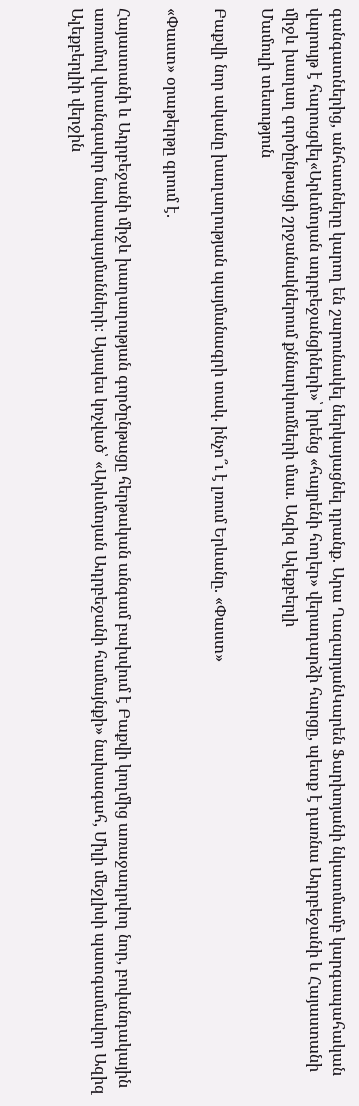գանգատներից, անհատները կարող են շարունակել ներկայացնել դրանք. Արա ՂազարյանԿարեն Ֆարխոյանի նկատմամբ կարգապահական վարույթ է հարուցվել«Արևմտյան ադրբեջանցիների»՝ իրենց «հայրենի հողեր» վերադարձի հարցը, պետք է դառնա Ադրբեջանի և Հայաստանի միջև խաղաղ գործընթացի շրջանակներում քննարկումների մաս. Ազիզ Ալեքբերլի
Մամուլի տեսություն

Բաքվի նոր ականը խաղաղության պայմանագրի տակ. ինչո՞ւ է լռում Երևանը. «Փաստ»

«Փաստ» օրաթերթը գրում է.

Հայաստանի և Ադրբեջանի միջև խաղաղության գործընթացը հերթական անգամ բախվում է Բաքվի կողմից առաջադրվող նոր, բովանդակային առումով վտանգավոր նախապայմանների։ Այսպես կոչված՝ «Արևմտյան Ադրբեջանի համայնքի» նախագահ, Միլի մեջլիսի պատգամավոր Ազիզ Ալեքբերլիի վերջին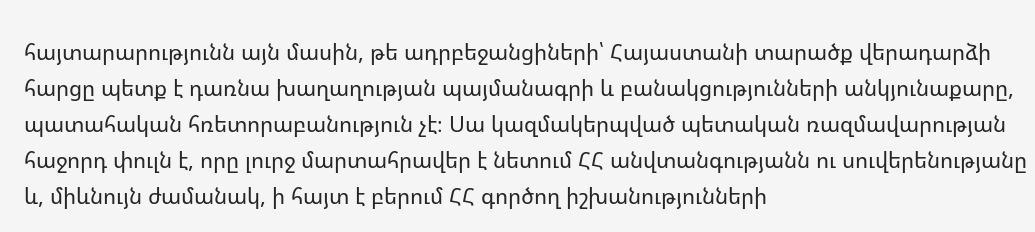հայտարարությունն այն մասին, թե ադրբեջանցիների՝ Հայաստանի տարածք վերադարձի հարցը պետք է դառնա խաղաղության պայմանագրի և բանակցությունների անկյունաքարը, պատահական հռետորաբանություն չէ։ Սա կազմակերպված պետական ռազմավարության հաջորդ փուլն է, որը լուրջ մարտահրավեր է նետում ՀՀ անվտանգությանն ու սուվերենությանը և, միևնույն ժամանակ, ի հայտ է բերում ՀՀ գործող իշխանությունների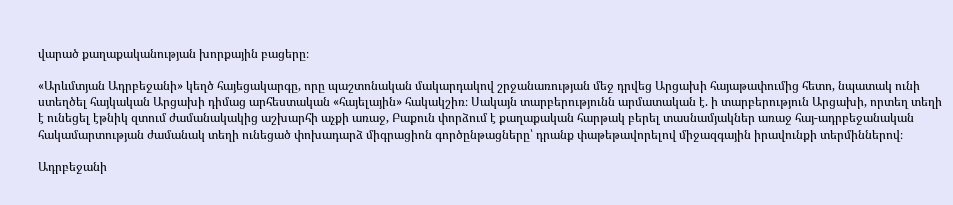վարած քաղաքականության խորքային բացերը։

«Արևմտյան Ադրբեջանի» կեղծ հայեցակարգը, որը պաշտոնական մակարդակով շրջանառության մեջ դրվեց Արցախի հայաթափումից հետո, նպատակ ունի ստեղծել հայկական Արցախի դիմաց արհեստական «հայելային» հակակշիռ։ Սակայն տարբերությունն արմատական է. ի տարբերություն Արցախի, որտեղ տեղի է ունեցել էթնիկ զտում ժամանակակից աշխարհի աչքի առաջ, Բաքուն փորձում է քաղաքական հարթակ բերել տասնամյակներ առաջ հայ-ադրբեջանական հակամարտության ժամանակ տեղի ունեցած փոխադարձ միգրացիոն գործընթացները՝ դրանք փաթեթավորելով միջազգային իրավունքի տերմիններով։

Ադրբեջանի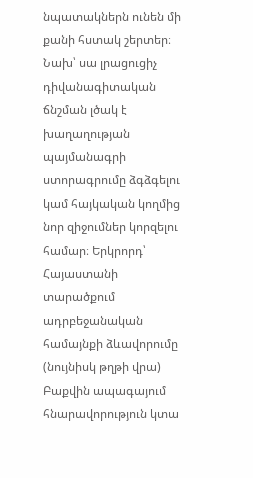նպատակներն ունեն մի քանի հստակ շերտեր։ Նախ՝ սա լրացուցիչ դիվանագիտական ճնշման լծակ է խաղաղության պայմանագրի ստորագրումը ձգձգելու կամ հայկական կողմից նոր զիջումներ կորզելու համար։ Երկրորդ՝ Հայաստանի տարածքում ադրբեջանական համայնքի ձևավորումը (նույնիսկ թղթի վրա) Բաքվին ապագայում հնարավորություն կտա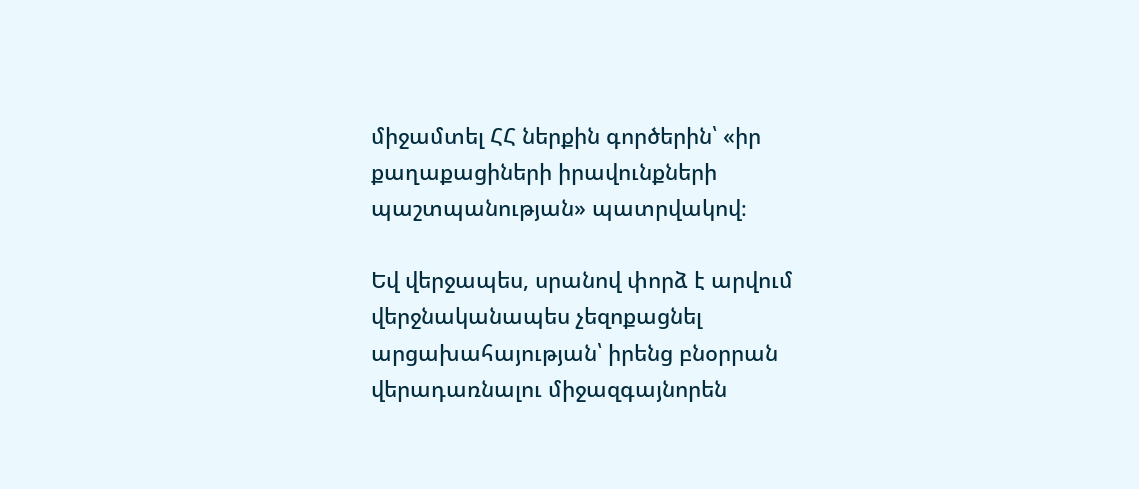միջամտել ՀՀ ներքին գործերին՝ «իր քաղաքացիների իրավունքների պաշտպանության» պատրվակով։

Եվ վերջապես, սրանով փորձ է արվում վերջնականապես չեզոքացնել արցախահայության՝ իրենց բնօրրան վերադառնալու միջազգայնորեն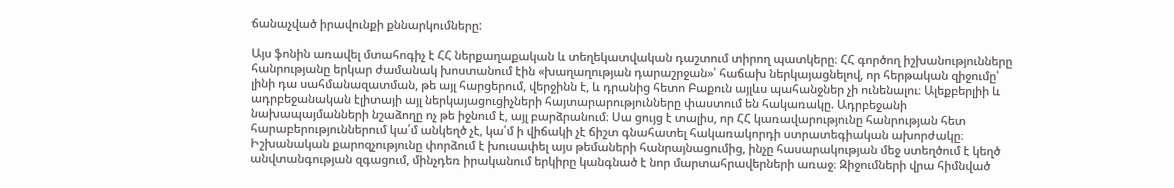ճանաչված իրավունքի քննարկումները:

Այս ֆոնին առավել մտահոգիչ է ՀՀ ներքաղաքական և տեղեկատվական դաշտում տիրող պատկերը։ ՀՀ գործող իշխանությունները հանրությանը երկար ժամանակ խոստանում էին «խաղաղության դարաշրջան»՝ հաճախ ներկայացնելով, որ հերթական զիջումը՝ լինի դա սահմանազատման, թե այլ հարցերում, վերջինն է, և դրանից հետո Բաքուն այլևս պահանջներ չի ունենալու։ Ալեքբերլիի և ադրբեջանական էլիտայի այլ ներկայացուցիչների հայտարարությունները փաստում են հակառակը. Ադրբեջանի նախապայմանների նշաձողը ոչ թե իջնում է, այլ բարձրանում։ Սա ցույց է տալիս, որ ՀՀ կառավարությունը հանրության հետ հարաբերություններում կա՛մ անկեղծ չէ, կա՛մ ի վիճակի չէ ճիշտ գնահատել հակառակորդի ստրատեգիական ախորժակը։ Իշխանական քարոզչությունը փորձում է խուսափել այս թեմաների հանրայնացումից, ինչը հասարակության մեջ ստեղծում է կեղծ անվտանգության զգացում, մինչդեռ իրականում երկիրը կանգնած է նոր մարտահրավերների առաջ։ Զիջումների վրա հիմնված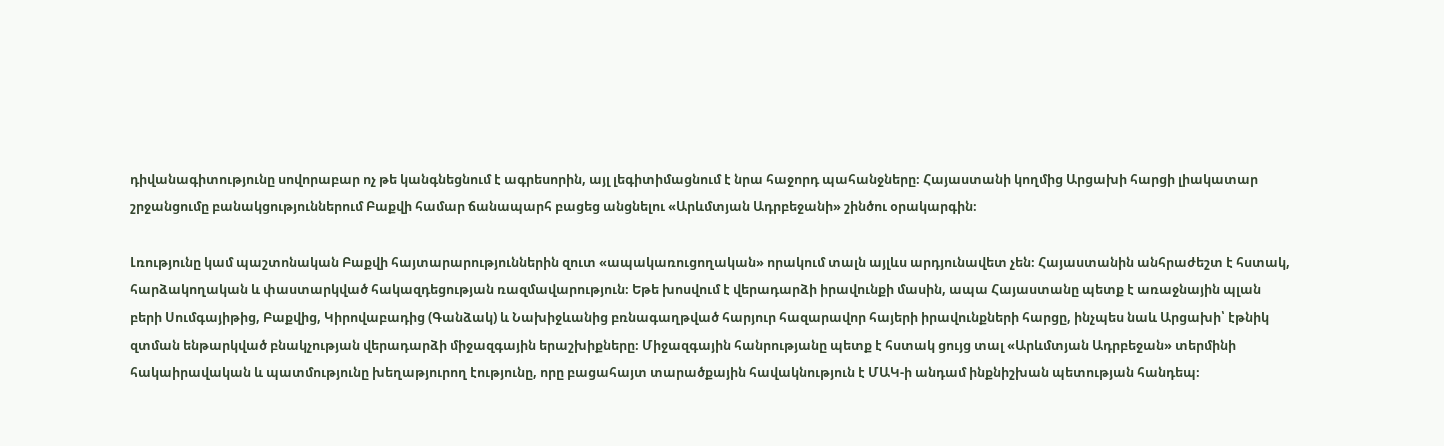դիվանագիտությունը սովորաբար ոչ թե կանգնեցնում է ագրեսորին, այլ լեգիտիմացնում է նրա հաջորդ պահանջները։ Հայաստանի կողմից Արցախի հարցի լիակատար շրջանցումը բանակցություններում Բաքվի համար ճանապարհ բացեց անցնելու «Արևմտյան Ադրբեջանի» շինծու օրակարգին։

Լռությունը կամ պաշտոնական Բաքվի հայտարարություններին զուտ «ապակառուցողական» որակում տալն այլևս արդյունավետ չեն։ Հայաստանին անհրաժեշտ է հստակ, հարձակողական և փաստարկված հակազդեցության ռազմավարություն։ Եթե խոսվում է վերադարձի իրավունքի մասին, ապա Հայաստանը պետք է առաջնային պլան բերի Սումգայիթից, Բաքվից, Կիրովաբադից (Գանձակ) և Նախիջևանից բռնագաղթված հարյուր հազարավոր հայերի իրավունքների հարցը, ինչպես նաև Արցախի՝ էթնիկ զտման ենթարկված բնակչության վերադարձի միջազգային երաշխիքները։ Միջազգային հանրությանը պետք է հստակ ցույց տալ «Արևմտյան Ադրբեջան» տերմինի հակաիրավական և պատմությունը խեղաթյուրող էությունը, որը բացահայտ տարածքային հավակնություն է ՄԱԿ-ի անդամ ինքնիշխան պետության հանդեպ։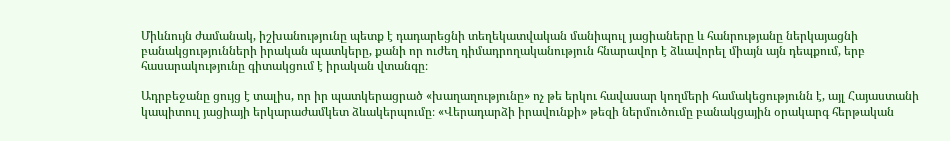Միևնույն ժամանակ, իշխանությունը պետք է դադարեցնի տեղեկատվական մանիպուլ յացիաները և հանրությանը ներկայացնի բանակցությունների իրական պատկերը, քանի որ ուժեղ դիմադրողականություն հնարավոր է ձևավորել միայն այն դեպքում, երբ հասարակությունը գիտակցում է իրական վտանգը։

Ադրբեջանը ցույց է տալիս, որ իր պատկերացրած «խաղաղությունը» ոչ թե երկու հավասար կողմերի համակեցությունն է, այլ Հայաստանի կապիտուլ յացիայի երկարաժամկետ ձևակերպումը։ «Վերադարձի իրավունքի» թեզի ներմուծումը բանակցային օրակարգ հերթական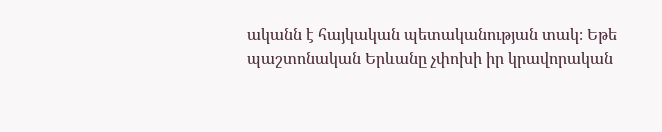ականն է հայկական պետականության տակ։ Եթե պաշտոնական Երևանը չփոխի իր կրավորական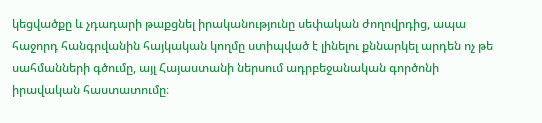կեցվածքը և չդադարի թաքցնել իրականությունը սեփական ժողովրդից, ապա հաջորդ հանգրվանին հայկական կողմը ստիպված է լինելու քննարկել արդեն ոչ թե սահմանների գծումը, այլ Հայաստանի ներսում ադրբեջանական գործոնի իրավական հաստատումը։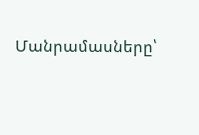Մանրամասները՝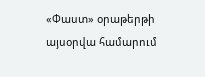«Փաստ» օրաթերթի այսօրվա համարում